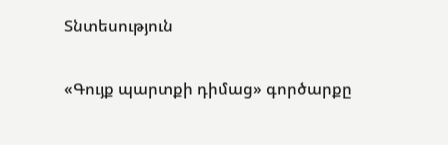Տնտեսություն

«Գույք պարտքի դիմաց» գործարքը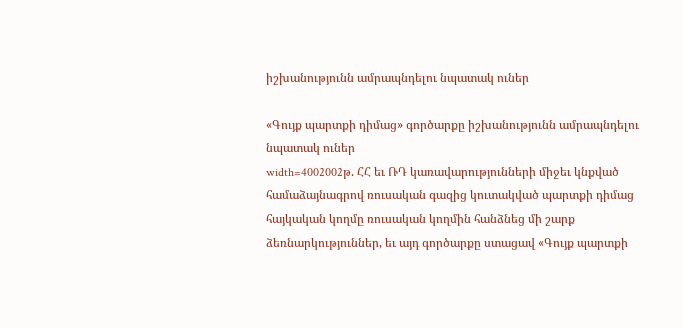իշխանությունն ամրապնդելու նպատակ ուներ

«Գույք պարտքի դիմաց» գործարքը իշխանությունն ամրապնդելու նպատակ ուներ
width=4002002թ. ՀՀ եւ ՌԴ կառավարությունների միջեւ կնքված համաձայնագրով ռուսական գազից կուտակված պարտքի դիմաց հայկական կողմը ռուսական կողմին հանձնեց մի շարք ձեռնարկություններ, եւ այդ գործարքը ստացավ «Գույք պարտքի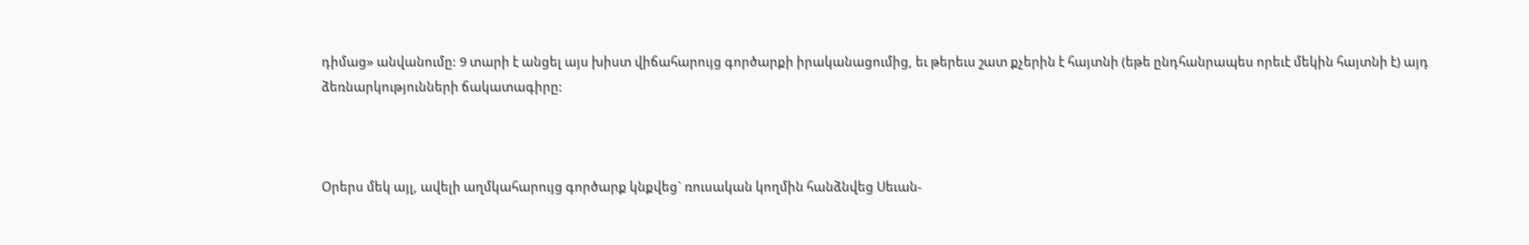դիմաց» անվանումը: 9 տարի է անցել այս խիստ վիճահարույց գործարքի իրականացումից, եւ թերեւս շատ քչերին է հայտնի (եթե ընդհանրապես որեւէ մեկին հայտնի է) այդ ձեռնարկությունների ճակատագիրը:



Օրերս մեկ այլ, ավելի աղմկահարույց գործարք կնքվեց` ռուսական կողմին հանձնվեց Սեւան-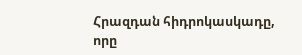Հրազդան հիդրոկասկադը, որը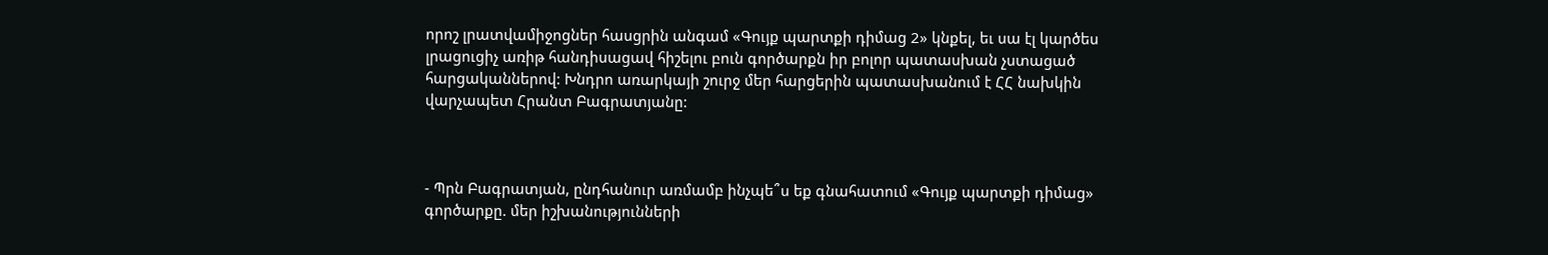որոշ լրատվամիջոցներ հասցրին անգամ «Գույք պարտքի դիմաց 2» կնքել, եւ սա էլ կարծես լրացուցիչ առիթ հանդիսացավ հիշելու բուն գործարքն իր բոլոր պատասխան չստացած հարցականներով: Խնդրո առարկայի շուրջ մեր հարցերին պատասխանում է ՀՀ նախկին վարչապետ Հրանտ Բագրատյանը:



- Պրն Բագրատյան, ընդհանուր առմամբ ինչպե՞ս եք գնահատում «Գույք պարտքի դիմաց» գործարքը. մեր իշխանությունների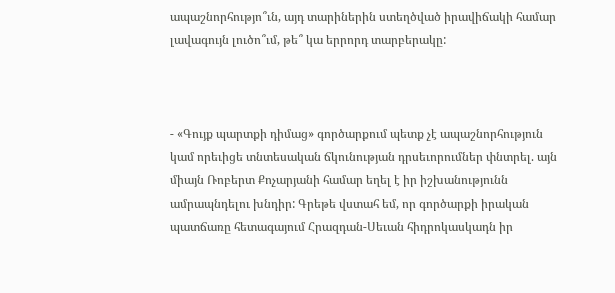ապաշնորհությո՞ւն, այդ տարիներին ստեղծված իրավիճակի համար լավագույն լուծո՞ւմ, թե՞ կա երրորդ տարբերակը:



- «Գույք պարտքի դիմաց» գործարքում պետք չէ ապաշնորհություն կամ որեւիցե տնտեսական ճկունության դրսեւորումներ փնտրել. այն միայն Ռոբերտ Քոչարյանի համար եղել է իր իշխանությունն ամրապնդելու խնդիր: Գրեթե վստահ եմ, որ գործարքի իրական պատճառը հետագայում Հրազդան-Սեւան հիդրոկասկադն իր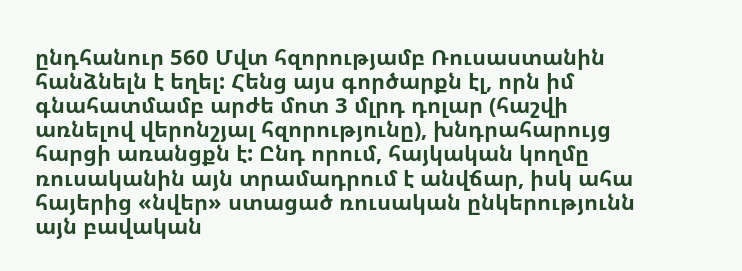ընդհանուր 560 Մվտ հզորությամբ Ռուսաստանին հանձնելն է եղել: Հենց այս գործարքն էլ, որն իմ գնահատմամբ արժե մոտ 3 մլրդ դոլար (հաշվի առնելով վերոնշյալ հզորությունը), խնդրահարույց հարցի առանցքն է: Ընդ որում, հայկական կողմը ռուսականին այն տրամադրում է անվճար, իսկ ահա հայերից «նվեր» ստացած ռուսական ընկերությունն այն բավական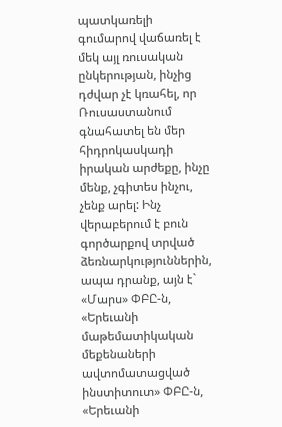պատկառելի գումարով վաճառել է մեկ այլ ռուսական ընկերության, ինչից դժվար չէ կռահել, որ Ռուսաստանում գնահատել են մեր հիդրոկասկադի իրական արժեքը, ինչը մենք, չգիտես ինչու, չենք արել: Ինչ վերաբերում է բուն գործարքով տրված ձեռնարկություններին, ապա դրանք, այն է` «Մարս» ՓԲԸ-ն, «Երեւանի մաթեմատիկական մեքենաների ավտոմատացված ինստիտուտ» ՓԲԸ-ն, «Երեւանի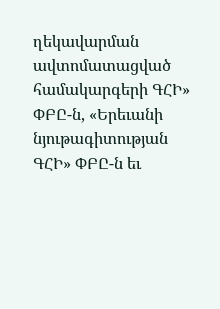ղեկավարման ավտոմատացված համակարգերի ԳՀԻ» ՓԲԸ-ն, «Երեւանի նյութագիտության ԳՀԻ» ՓԲԸ-ն եւ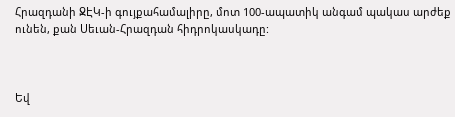Հրազդանի ՋԷԿ-ի գույքահամալիրը, մոտ 100-ապատիկ անգամ պակաս արժեք ունեն, քան Սեւան-Հրազդան հիդրոկասկադը:



Եվ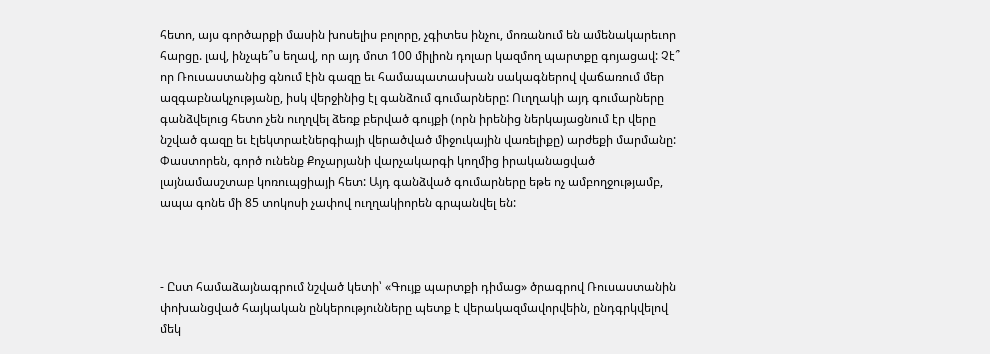հետո, այս գործարքի մասին խոսելիս բոլորը, չգիտես ինչու, մոռանում են ամենակարեւոր հարցը. լավ, ինչպե՞ս եղավ, որ այդ մոտ 100 միլիոն դոլար կազմող պարտքը գոյացավ: Չէ՞ որ Ռուսաստանից գնում էին գազը եւ համապատասխան սակագներով վաճառում մեր ազգաբնակչությանը, իսկ վերջինից էլ գանձում գումարները: Ուղղակի այդ գումարները գանձվելուց հետո չեն ուղղվել ձեռք բերված գույքի (որն իրենից ներկայացնում էր վերը նշված գազը եւ էլեկտրաէներգիայի վերածված միջուկային վառելիքը) արժեքի մարմանը: Փաստորեն, գործ ունենք Քոչարյանի վարչակարգի կողմից իրականացված լայնամասշտաբ կոռուպցիայի հետ: Այդ գանձված գումարները եթե ոչ ամբողջությամբ, ապա գոնե մի 85 տոկոսի չափով ուղղակիորեն գրպանվել են:



- Ըստ համաձայնագրում նշված կետի՝ «Գույք պարտքի դիմաց» ծրագրով Ռուսաստանին փոխանցված հայկական ընկերությունները պետք է վերակազմավորվեին, ընդգրկվելով մեկ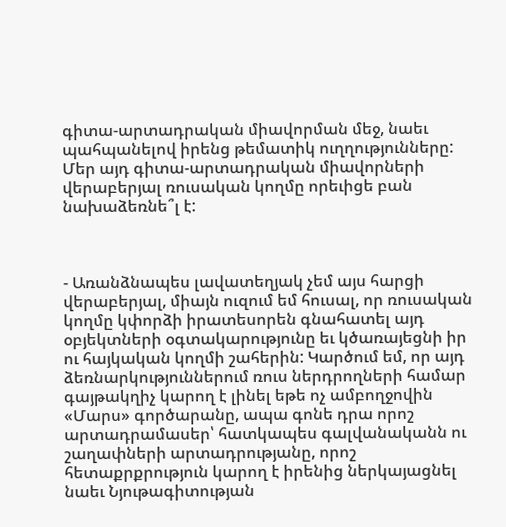գիտա-արտադրական միավորման մեջ, նաեւ պահպանելով իրենց թեմատիկ ուղղությունները: Մեր այդ գիտա-արտադրական միավորների վերաբերյալ ռուսական կողմը որեւիցե բան նախաձեռնե՞լ է:



- Առանձնապես լավատեղյակ չեմ այս հարցի վերաբերյալ, միայն ուզում եմ հուսալ, որ ռուսական կողմը կփորձի իրատեսորեն գնահատել այդ օբյեկտների օգտակարությունը եւ կծառայեցնի իր ու հայկական կողմի շահերին: Կարծում եմ, որ այդ ձեռնարկություններում ռուս ներդրողների համար գայթակղիչ կարող է լինել եթե ոչ ամբողջովին «Մարս» գործարանը, ապա գոնե դրա որոշ արտադրամասեր՝ հատկապես գալվանականն ու շաղափների արտադրությանը, որոշ հետաքրքրություն կարող է իրենից ներկայացնել նաեւ Նյութագիտության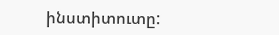ինստիտուտը: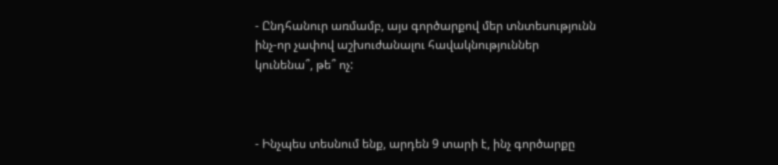- Ընդհանուր առմամբ, այս գործարքով մեր տնտեսությունն ինչ-որ չափով աշխուժանալու հավակնություններ կունենա՞, թե՞ ոչ:



- Ինչպես տեսնում ենք, արդեն 9 տարի է, ինչ գործարքը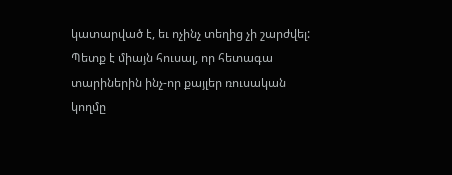կատարված է, եւ ոչինչ տեղից չի շարժվել: Պետք է միայն հուսալ, որ հետագա տարիներին ինչ-որ քայլեր ռուսական կողմը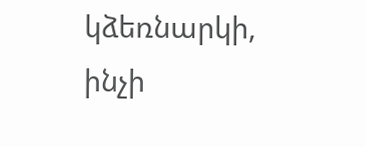կձեռնարկի, ինչի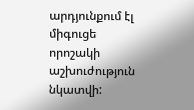արդյունքում էլ միգուցե որոշակի աշխուժություն նկատվի: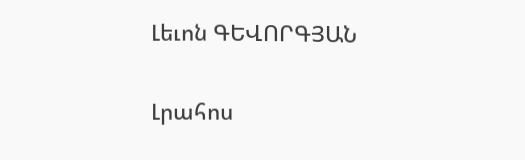Լեւոն ԳԵՎՈՐԳՅԱՆ

Լրահոս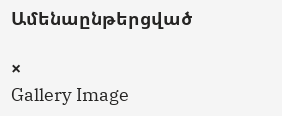Ամենաընթերցված

×
Gallery Image